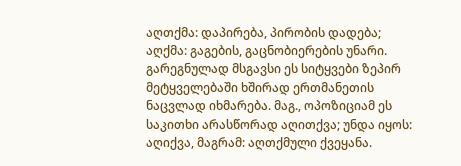აღთქმა: დაპირება, პირობის დადება; აღქმა: გაგების, გაცნობიერების უნარი. გარეგნულად მსგავსი ეს სიტყვები ზეპირ მეტყველებაში ხშირად ერთმანეთის ნაცვლად იხმარება. მაგ., ოპოზიციამ ეს საკითხი არასწორად აღითქვა; უნდა იყოს: აღიქვა, მაგრამ: აღთქმული ქვეყანა.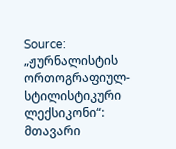Source: „ჟურნალისტის ორთოგრაფიულ-სტილისტიკური ლექსიკონი“: მთავარი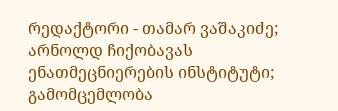რედაქტორი - თამარ ვაშაკიძე; არნოლდ ჩიქობავას ენათმეცნიერების ინსტიტუტი; გამომცემლობა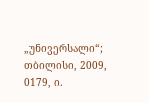„უნივერსალი“; თბილისი, 2009, 0179, ი.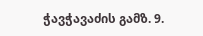ჭავჭავაძის გამზ. 9.